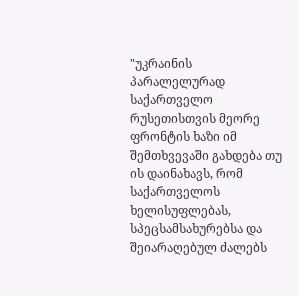"უკრაინის პარალელურად საქართველო რუსეთისთვის მეორე ფრონტის ხაზი იმ შემთხვევაში გახდება თუ ის დაინახავს, რომ საქართველოს ხელისუფლებას, სპეცსამსახურებსა და შეიარაღებულ ძალებს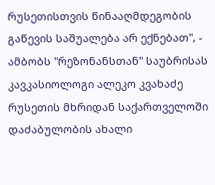რუსეთისთვის წინააღმდეგობის გაწევის საშუალება არ ექნებათ", - ამბობს "რეზონანსთან" საუბრისას კავკასიოლოგი ალეკო კვახაძე რუსეთის მხრიდან საქართველოში დაძაბულობის ახალი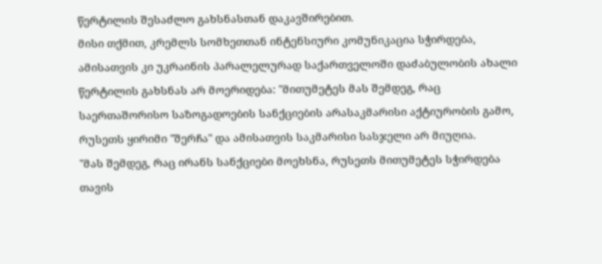წერტილის შესაძლო გახსნასთან დაკავშირებით.
მისი თქმით, კრემლს სომხეთთან ინტენსიური კომუნიკაცია სჭირდება, ამისათვის კი უკრაინის პარალელურად საქართველოში დაძაბულობის ახალი წერტილის გახსნას არ მოერიდება: "მითუმეტეს მას შემდეგ, რაც საერთაშორისო საზოგადოების სანქციების არასაკმარისი აქტიურობის გამო, რუსეთს ყირიმი "შერჩა" და ამისათვის საკმარისი სასჯელი არ მიუღია.
"მას შემდეგ, რაც ირანს სანქციები მოეხსნა, რუსეთს მითუმეტეს სჭირდება თავის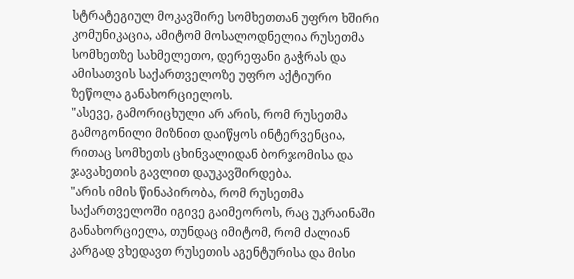სტრატეგიულ მოკავშირე სომხეთთან უფრო ხშირი კომუნიკაცია, ამიტომ მოსალოდნელია რუსეთმა სომხეთზე სახმელეთო, დერეფანი გაჭრას და ამისათვის საქართველოზე უფრო აქტიური ზეწოლა განახორციელოს.
"ასევე, გამორიცხული არ არის, რომ რუსეთმა გამოგონილი მიზნით დაიწყოს ინტერვენცია, რითაც სომხეთს ცხინვალიდან ბორჯომისა და ჯავახეთის გავლით დაუკავშირდება.
"არის იმის წინაპირობა, რომ რუსეთმა საქართველოში იგივე გაიმეოროს, რაც უკრაინაში განახორციელა, თუნდაც იმიტომ, რომ ძალიან კარგად ვხედავთ რუსეთის აგენტურისა და მისი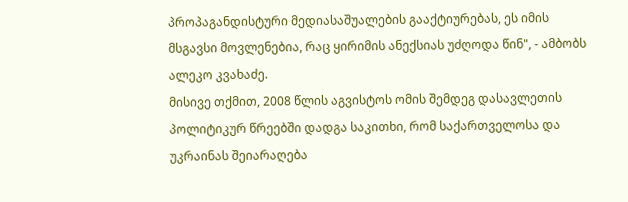პროპაგანდისტური მედიასაშუალების გააქტიურებას, ეს იმის მსგავსი მოვლენებია, რაც ყირიმის ანექსიას უძღოდა წინ", - ამბობს ალეკო კვახაძე.
მისივე თქმით, 2008 წლის აგვისტოს ომის შემდეგ დასავლეთის პოლიტიკურ წრეებში დადგა საკითხი, რომ საქართველოსა და უკრაინას შეიარაღება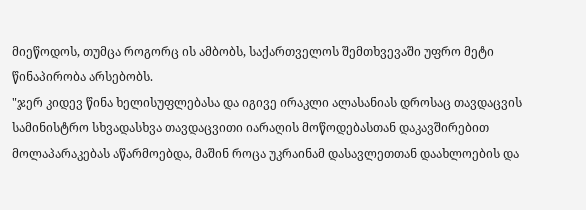მიეწოდოს, თუმცა როგორც ის ამბობს, საქართველოს შემთხვევაში უფრო მეტი წინაპირობა არსებობს.
"ჯერ კიდევ წინა ხელისუფლებასა და იგივე ირაკლი ალასანიას დროსაც თავდაცვის სამინისტრო სხვადასხვა თავდაცვითი იარაღის მოწოდებასთან დაკავშირებით მოლაპარაკებას აწარმოებდა, მაშინ როცა უკრაინამ დასავლეთთან დაახლოების და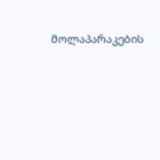მოლაპარაკების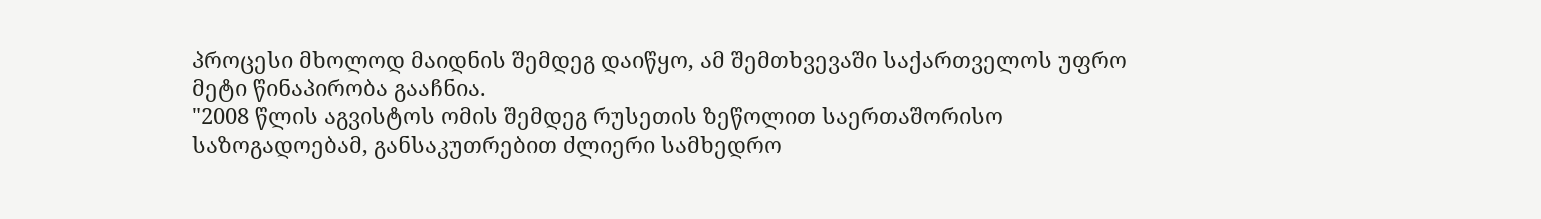პროცესი მხოლოდ მაიდნის შემდეგ დაიწყო, ამ შემთხვევაში საქართველოს უფრო მეტი წინაპირობა გააჩნია.
"2008 წლის აგვისტოს ომის შემდეგ რუსეთის ზეწოლით საერთაშორისო საზოგადოებამ, განსაკუთრებით ძლიერი სამხედრო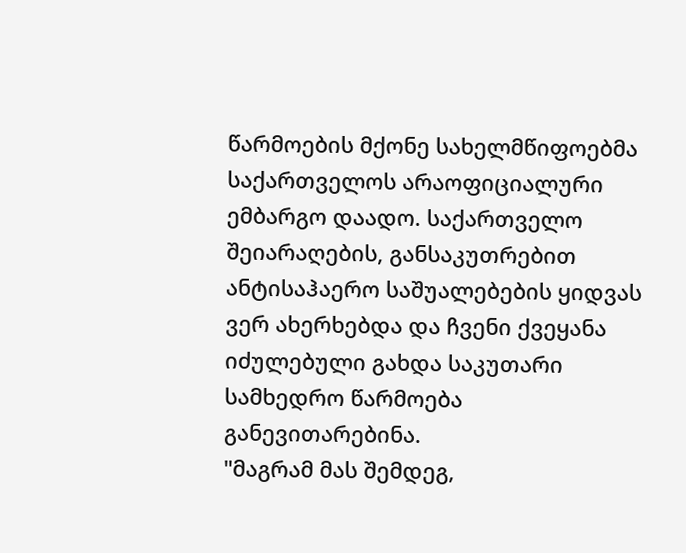წარმოების მქონე სახელმწიფოებმა საქართველოს არაოფიციალური ემბარგო დაადო. საქართველო შეიარაღების, განსაკუთრებით ანტისაჰაერო საშუალებების ყიდვას ვერ ახერხებდა და ჩვენი ქვეყანა იძულებული გახდა საკუთარი სამხედრო წარმოება განევითარებინა.
"მაგრამ მას შემდეგ,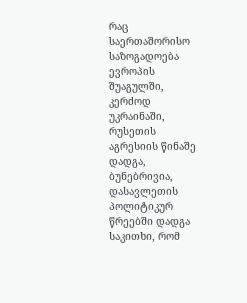რაც საერთაშორისო საზოგადოება ევროპის შუაგულში, კერძოდ უკრაინაში, რუსეთის აგრესიის წინაშე დადგა, ბუნებრივია, დასავლეთის პოლიტიკურ წრეებში დადგა საკითხი, რომ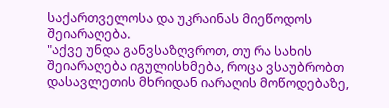საქართველოსა და უკრაინას მიეწოდოს შეიარაღება.
"აქვე უნდა განვსაზღვროთ, თუ რა სახის შეიარაღება იგულისხმება, როცა ვსაუბრობთ დასავლეთის მხრიდან იარაღის მოწოდებაზე,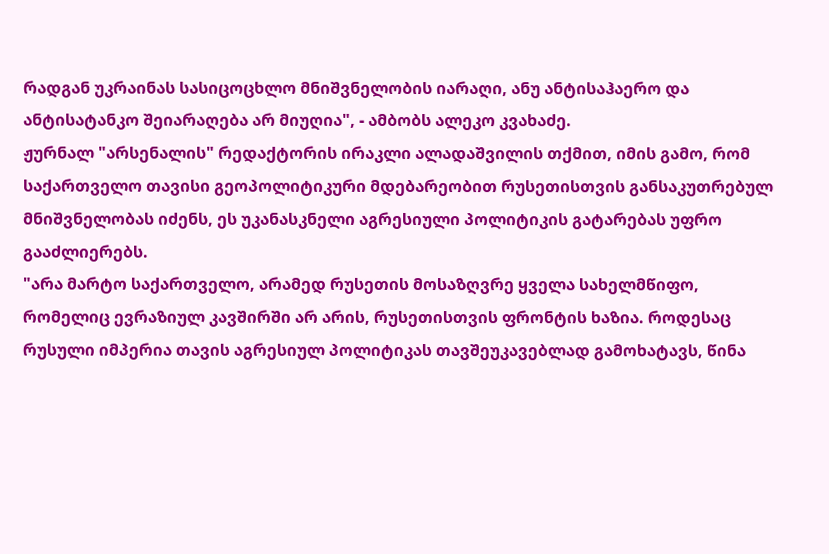რადგან უკრაინას სასიცოცხლო მნიშვნელობის იარაღი, ანუ ანტისაჰაერო და ანტისატანკო შეიარაღება არ მიუღია", - ამბობს ალეკო კვახაძე.
ჟურნალ "არსენალის" რედაქტორის ირაკლი ალადაშვილის თქმით, იმის გამო, რომ საქართველო თავისი გეოპოლიტიკური მდებარეობით რუსეთისთვის განსაკუთრებულ მნიშვნელობას იძენს, ეს უკანასკნელი აგრესიული პოლიტიკის გატარებას უფრო გააძლიერებს.
"არა მარტო საქართველო, არამედ რუსეთის მოსაზღვრე ყველა სახელმწიფო, რომელიც ევრაზიულ კავშირში არ არის, რუსეთისთვის ფრონტის ხაზია. როდესაც რუსული იმპერია თავის აგრესიულ პოლიტიკას თავშეუკავებლად გამოხატავს, წინა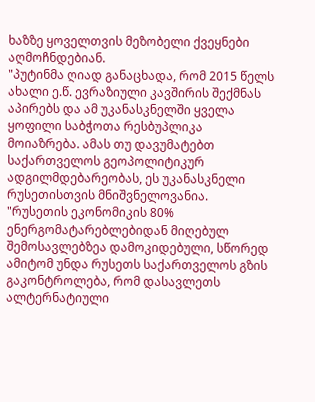ხაზზე ყოველთვის მეზობელი ქვეყნები აღმოჩნდებიან.
"პუტინმა ღიად განაცხადა, რომ 2015 წელს ახალი ე.წ. ევრაზიული კავშირის შექმნას აპირებს და ამ უკანასკნელში ყველა ყოფილი საბჭოთა რესბუპლიკა მოიაზრება. ამას თუ დავუმატებთ საქართველოს გეოპოლიტიკურ ადგილმდებარეობას, ეს უკანასკნელი რუსეთისთვის მნიშვნელოვანია.
"რუსეთის ეკონომიკის 80% ენერგომატარებლებიდან მიღებულ შემოსავლებზეა დამოკიდებული, სწორედ ამიტომ უნდა რუსეთს საქართველოს გზის გაკონტროლება, რომ დასავლეთს ალტერნატიული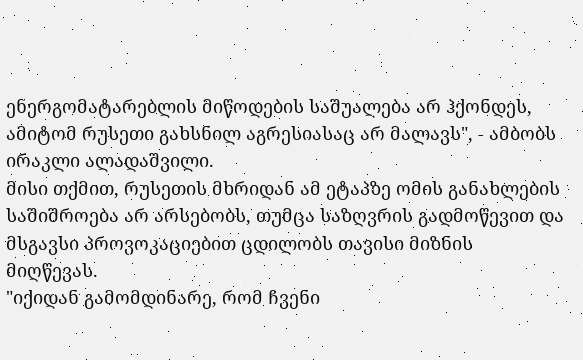ენერგომატარებლის მიწოდების საშუალება არ ჰქონდეს, ამიტომ რუსეთი გახსნილ აგრესიასაც არ მალავს", - ამბობს ირაკლი ალადაშვილი.
მისი თქმით, რუსეთის მხრიდან ამ ეტაპზე ომის განახლების საშიშროება არ არსებობს, თუმცა საზღვრის გადმოწევით და მსგავსი პროვოკაციებით ცდილობს თავისი მიზნის მიღწევას.
"იქიდან გამომდინარე, რომ ჩვენი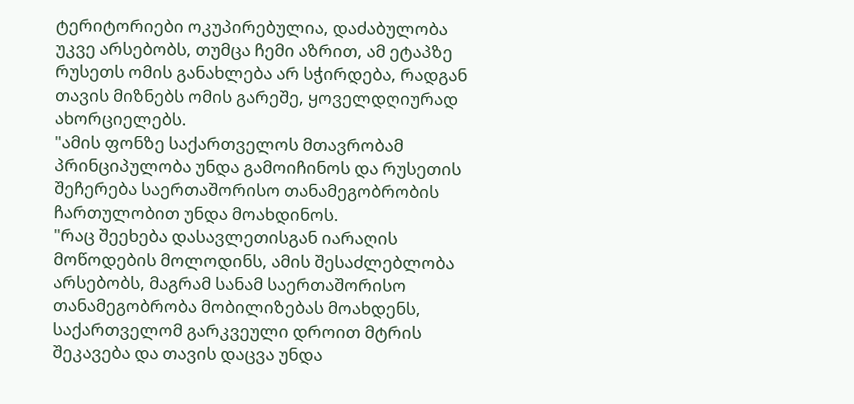ტერიტორიები ოკუპირებულია, დაძაბულობა უკვე არსებობს, თუმცა ჩემი აზრით, ამ ეტაპზე რუსეთს ომის განახლება არ სჭირდება, რადგან თავის მიზნებს ომის გარეშე, ყოველდღიურად ახორციელებს.
"ამის ფონზე საქართველოს მთავრობამ პრინციპულობა უნდა გამოიჩინოს და რუსეთის შეჩერება საერთაშორისო თანამეგობრობის ჩართულობით უნდა მოახდინოს.
"რაც შეეხება დასავლეთისგან იარაღის მოწოდების მოლოდინს, ამის შესაძლებლობა არსებობს, მაგრამ სანამ საერთაშორისო თანამეგობრობა მობილიზებას მოახდენს, საქართველომ გარკვეული დროით მტრის შეკავება და თავის დაცვა უნდა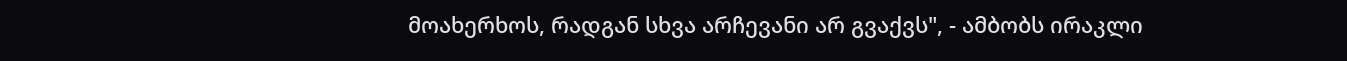მოახერხოს, რადგან სხვა არჩევანი არ გვაქვს", - ამბობს ირაკლი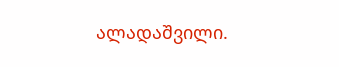ალადაშვილი.